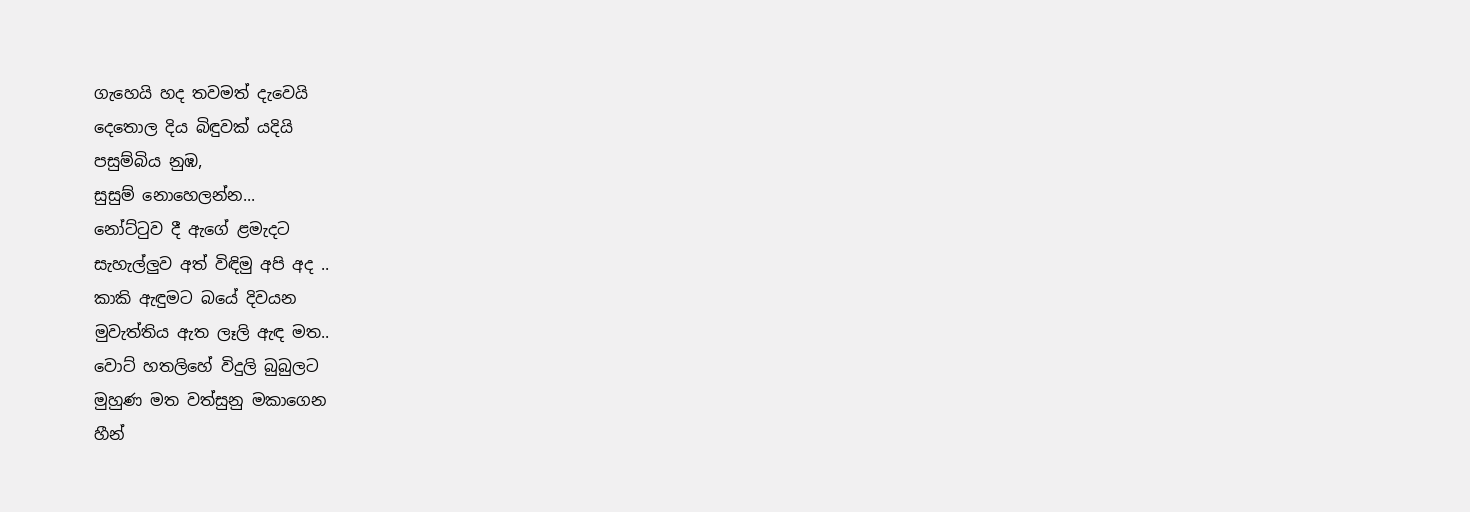ගැහෙයි හද තවමත් දැවෙයි
දෙතොල දිය බිඳුවක් යදියි
පසුම්බිය නුඹ,
සුසුම් නොහෙලන්න...
නෝට්ටුව දී ඇගේ ළමැදට
සැහැල්ලුව අත් විඳිමු අපි අද ..
කාකි ඇඳුමට බයේ දිවයන
මුවැත්තිය ඇත ලෑලි ඇඳ මත..
වොට් හතලිහේ විදුලි බුබුලට
මුහුණ මත වත්සුනු මකාගෙන
හීන්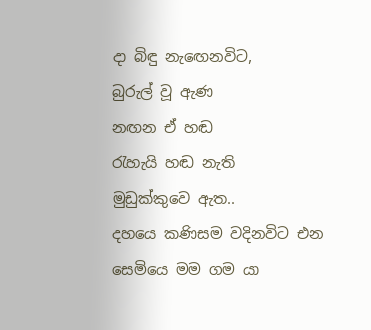දා බිඳු නැඟෙනවිට,
බුරුල් වූ ඇණ
නඟන ඒ හඬ
රැහැයි හඬ නැති
මුඩුක්කුවෙ ඇත..
දහයෙ කණිසම වදිනවිට එන
සෙමියෙ මම ගම යා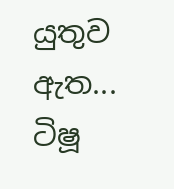යුතුව ඇත...
ටිෂූ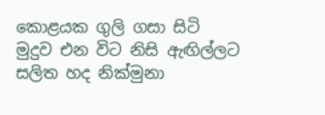කොළයක ගුලි ගසා සිටි
මුදුව එන විට නිසි ඇඟිල්ලට
සලිත හද නික්මුනා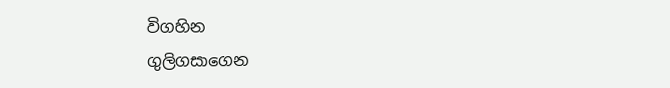විගහින
ගුලිගසාගෙන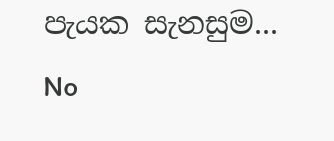පැයක සැනසුම...
No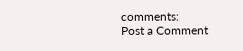comments:
Post a Comment